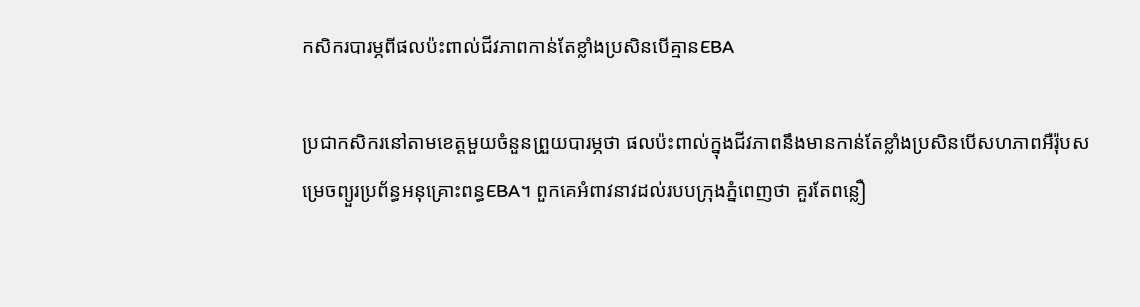កសិករបារម្ភពីផលប៉ះពាល់ជីវភាពកាន់តែខ្លាំងប្រសិនបើគ្មានEBA

ប្រជាកសិករនៅតាមខេត្តមួយចំនួនព្រួយបារម្ភថា ផលប៉ះពាល់ក្នុងជីវភាពនឹងមានកាន់តែខ្លាំងប្រសិនបើសហភាពអឺរ៉ុបសម្រេចព្យួរប្រព័ន្ធអនុគ្រោះពន្ធEBA។ ពួកគេអំពាវនាវដល់របបក្រុងភ្នំពេញថា គួរតែពន្លឿ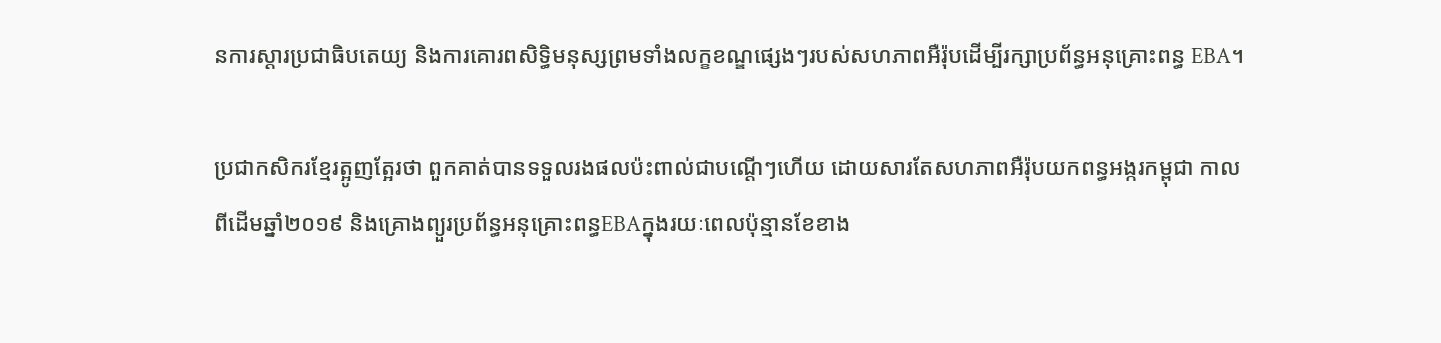នការស្ដារប្រជាធិបតេយ្យ និងការគោរពសិទ្ធិមនុស្សព្រមទាំងលក្ខខណ្ឌផ្សេងៗរបស់សហភាពអឺរ៉ុបដើម្បីរក្សាប្រព័ន្ធអនុគ្រោះពន្ធ EBA។

ប្រជាកសិករខ្មែរត្អូញត្អែរថា ពួកគាត់បានទទួលរងផលប៉ះពាល់ជាបណ្ដើៗហើយ ដោយសារតែសហភាពអឺរ៉ុបយកពន្ធអង្ករកម្ពុជា កាលពីដើមឆ្នាំ២០១៩ និងគ្រោងព្យួរប្រព័ន្ធអនុគ្រោះពន្ធEBAក្នុងរយៈពេលប៉ុន្មានខែខាង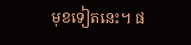មុខទៀតនេះ។ ផ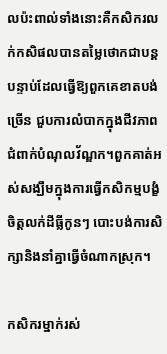លប៉ះពាល់ទាំងនោះគឺកសិករលក់កសិផលបានតម្លៃថោកជាបន្តបន្ទាប់ដែលធ្វើឱ្យពួកគេខាតបង់ច្រើន ជួបការលំបាកក្នុងជីវភាពជំពាក់បំណុលវ័ណ្ឌក។ពួកគាត់អស់សង្ឃឹមក្នុងការធ្វើកសិកម្មបង្ខំចិត្តលក់ដីធ្លីកូនៗ បោះបង់ការសិក្សានិងនាំគ្នាធ្វើចំណាកស្រុក។

កសិករម្នាក់រស់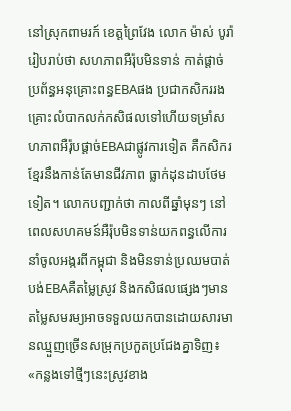នៅស្រុកពាមរក៍ ខេត្តព្រៃវែង លោក ម៉ាស់ បូរ៉ា រៀបរាប់ថា សហភាពអឺរ៉ុបមិនទាន់ កាត់ផ្តាច់ប្រព័ន្ធអនុគ្រោះពន្ធEBAផង ប្រជាកសិកររងគ្រោះលំបាកលក់កសិផលទៅហើយទម្រាំសហភាពអឺរ៉ុបផ្ដាច់EBAជាផ្លូវការទៀត គឺកសិករខ្មែរនឹងកាន់តែមានជីវភាព ធ្លាក់ដុនដាបថែមទៀត។ លោកបញ្ជាក់ថា កាលពីឆ្នាំមុនៗ នៅពេលសហគមន៍អឺរ៉ុបមិនទាន់យកពន្ធលើការនាំចូលអង្ករពីកម្ពុជា និងមិនទាន់ប្រឈមបាត់បង់EBAគឺតម្លៃស្រូវ និងកសិផលផ្សេងៗមានតម្លៃសមរម្យអាចទទួលយកបានដោយសារមានឈ្មួញច្រើនសម្រុកប្រកួតប្រជែងគ្នាទិញ៖ «កន្លងទៅថ្មីៗនេះស្រូវខាង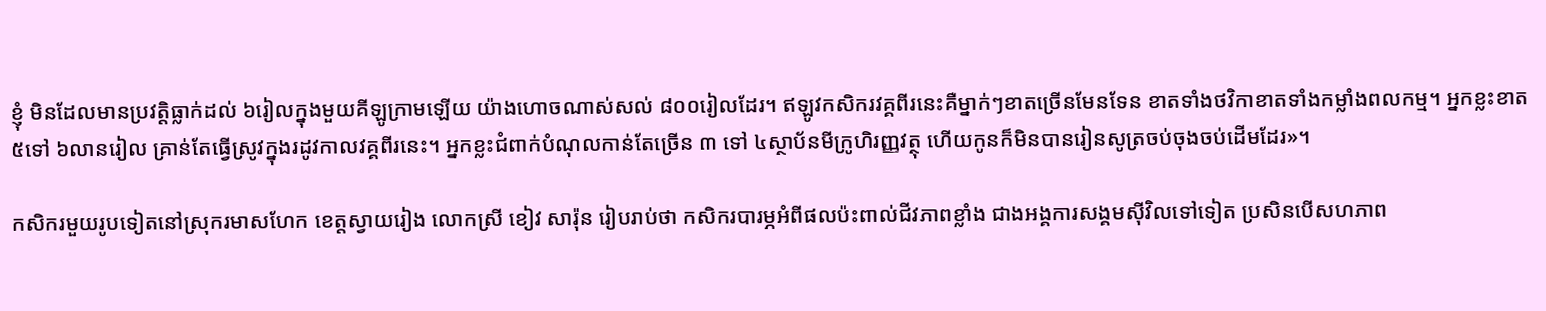ខ្ញុំ មិនដែលមានប្រវត្តិធ្លាក់ដល់ ៦រៀលក្នុងមួយគីឡូក្រាមឡើយ យ៉ាងហោចណាស់សល់ ៨០០រៀលដែរ។ ឥឡូវកសិករវគ្គពីរនេះគឺម្នាក់ៗខាតច្រើនមែនទែន ខាតទាំងថវិកាខាតទាំងកម្លាំងពលកម្ម។ អ្នកខ្លះខាត ៥ទៅ ៦លានរៀល គ្រាន់តែធ្វើស្រូវក្នុងរដូវកាលវគ្គពីរនេះ។ អ្នកខ្លះជំពាក់បំណុលកាន់តែច្រើន ៣ ទៅ ៤ស្ថាប័នមីក្រូហិរញ្ញវត្ថុ ហើយកូនក៏មិនបានរៀនសូត្រចប់ចុងចប់ដើមដែរ»។

កសិករមួយរូបទៀតនៅស្រុករមាសហែក ខេត្តស្វាយរៀង លោកស្រី ខៀវ សារ៉ុន រៀបរាប់ថា កសិករបារម្ភអំពីផលប៉ះពាល់ជីវភាពខ្លាំង ជាងអង្គការសង្គមស៊ីវិលទៅទៀត ប្រសិនបើសហភាព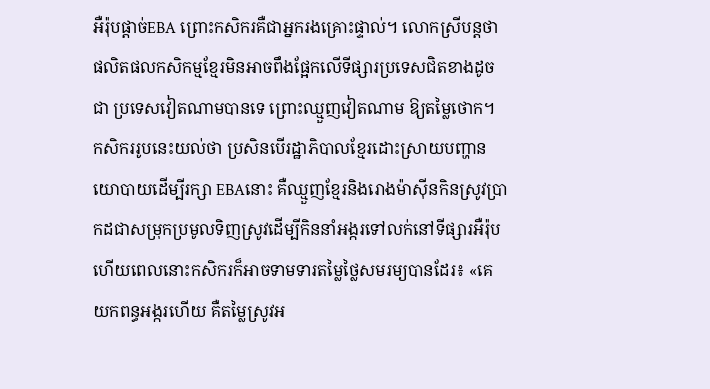អឺរ៉ុបផ្ដាច់EBA ព្រោះកសិករគឺជាអ្នករងគ្រោះផ្ទាល់។ លោកស្រីបន្តថា ផលិតផលកសិកម្មខ្មែរមិនអាចពឹងផ្អែកលើទីផ្សារប្រទេសជិតខាងដូចជា ប្រទេសវៀតណាមបានទេ ព្រោះឈ្មួញវៀតណាម ឱ្យតម្លៃថោក។ កសិកររូបនេះយល់ថា ប្រសិនបើរដ្ឋាភិបាលខ្មែរដោះស្រាយបញ្ហានយោបាយដើម្បីរក្សា EBAនោះ គឺឈ្មួញខ្មែរនិងរោងម៉ាស៊ីនកិនស្រូវប្រាកដជាសម្រុកប្រមូលទិញស្រូវដើម្បីកិននាំអង្ករទៅលក់នៅទីផ្សារអឺរ៉ុប ហើយពេលនោះកសិករក៏អាចទាមទារតម្លៃថ្លៃសមរម្យបានដែរ៖ «គេយកពន្ធអង្ករហើយ គឺតម្លៃស្រូវអ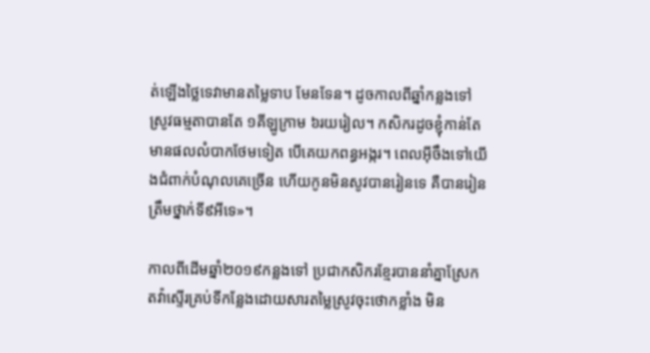ត់ឡើងថ្លៃទេវាមានតម្លៃទាប មែនទែន។ ដូចកាលពីឆ្នាំកន្លងទៅស្រូវធម្មតាបានតែ ១គីឡូក្រាម ៦រយរៀល។ កសិករដូចខ្ញុំកាន់តែមានផលលំបាកថែមទៀត បើគេយកពន្ធអង្ករ។ ពេលអ៊ីចឹងទៅយើងជំពាក់បំណុលគេច្រើន ហើយកូនមិនសូវបានរៀនទេ គឺបានរៀនត្រឹមថ្នាក់ទី៩អីទេ»។

កាលពីដើមឆ្នាំ២០១៩កន្លងទៅ ប្រជាកសិករខ្មែរបាននាំគ្នាស្រែកតវ៉ាស្ទើរគ្រប់ទីកន្លែងដោយសារតម្លៃស្រូវចុះថោកខ្លាំង មិន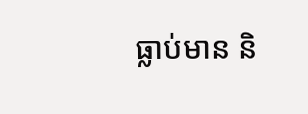ធ្លាប់មាន និ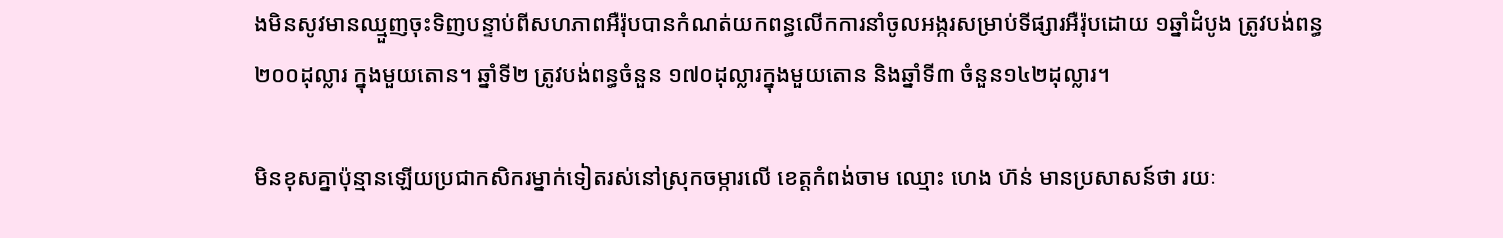ងមិនសូវមានឈ្មួញចុះទិញបន្ទាប់ពីសហភាពអឺរ៉ុបបានកំណត់យកពន្ធលើកការនាំចូលអង្ករសម្រាប់ទីផ្សារអឺរ៉ុបដោយ ១ឆ្នាំដំបូង ត្រូវបង់ពន្ធ ២០០ដុល្លារ ក្នុងមួយតោន។ ឆ្នាំទី២ ត្រូវបង់ពន្ធចំនួន ១៧០ដុល្លារក្នុងមួយតោន និងឆ្នាំទី៣ ចំនួន១៤២ដុល្លារ។

មិនខុសគ្នាប៉ុន្មានឡើយប្រជាកសិករម្នាក់ទៀតរស់នៅស្រុកចម្ការលើ ខេត្តកំពង់ចាម ឈ្មោះ ហេង ហ៊ន់ មានប្រសាសន៍ថា រយៈ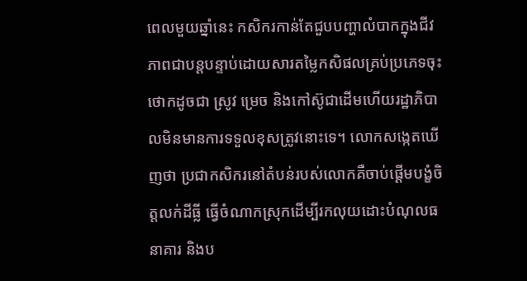ពេលមួយឆ្នាំនេះ កសិករកាន់តែជួបបញ្ហាលំបាកក្នុងជីវភាពជាបន្តបន្ទាប់ដោយសារតម្លៃកសិផលគ្រប់ប្រភេទចុះថោកដូចជា ស្រូវ ម្រេច និងកៅស៊ូជាដើមហើយរដ្ឋាភិបាលមិនមានការទទួលខុសត្រូវនោះទេ។ លោកសង្កេតឃើញថា ប្រជាកសិករនៅតំបន់របស់លោកគឺចាប់ផ្ដើមបង្ខំចិត្តលក់ដីធ្លី ធ្វើចំណាកស្រុកដើម្បីរកលុយដោះបំណុលធនាគារ និងប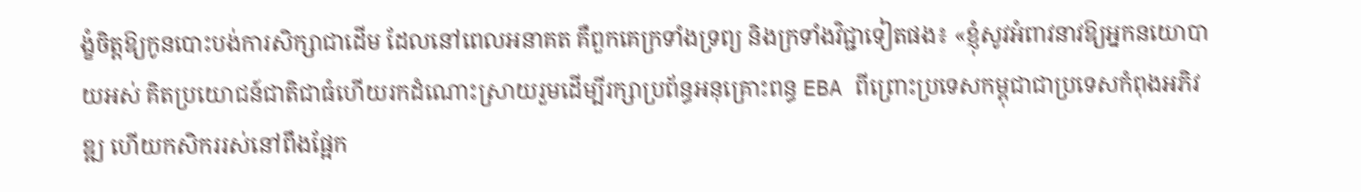ង្ខំចិត្តឱ្យកូនបោះបង់ការសិក្សាជាដើម ដែលនៅពេលអនាគត គឺពួកគេក្រទាំងទ្រព្យ និងក្រទាំងវិជ្ជាទៀតផង៖ «ខ្ញុំសូវអំពាវនាវឱ្យអ្នកនយោបាយអស់ គិតប្រយោជន៍ជាតិជាធំហើយរកដំណោះស្រាយរួមដើម្បីរក្សាប្រព័ន្ធអនុគ្រោះពន្ធ EBA ពីព្រោះប្រទេសកម្ពុជាជាប្រទេសកំពុងអភិវឌ្ឍ ហើយកសិកររស់នៅពឹងផ្អែក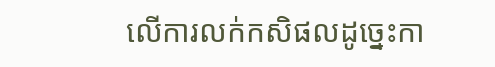លើការលក់កសិផលដូច្នេះកា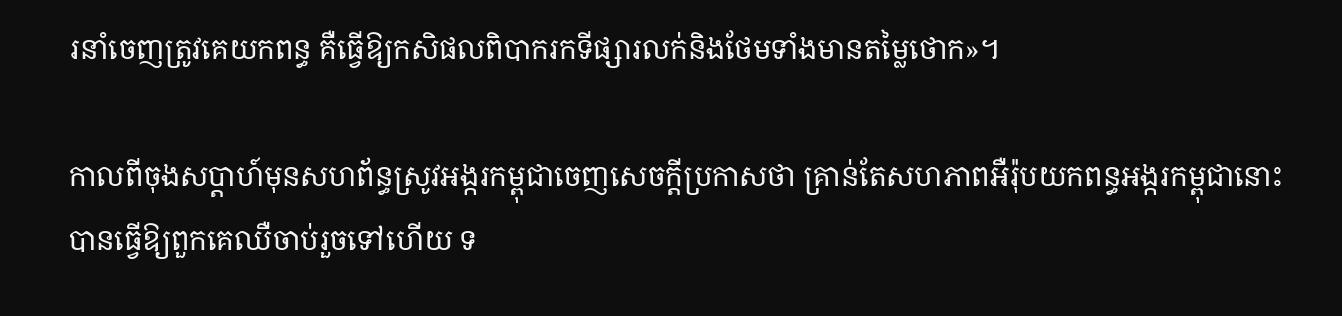រនាំចេញត្រូវគេយកពន្ធ គឺធ្វើឱ្យកសិផលពិបាករកទីផ្សារលក់និងថែមទាំងមានតម្លៃថោក»។

កាលពីចុងសប្ដាហ៍មុនសហព័ន្ធស្រូវអង្ករកម្ពុជាចេញសេចក្ដីប្រកាសថា គ្រាន់តែសហភាពអឺរ៉ុបយកពន្ធអង្ករកម្ពុជានោះបានធ្វើឱ្យពួកគេឈឺចាប់រួចទៅហើយ ទ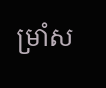ម្រាំស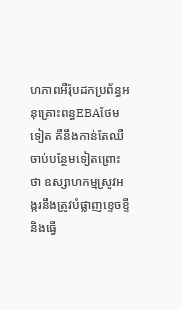ហភាពអឺរ៉ុបដកប្រព័ន្ធអនុគ្រោះពន្ធEBAថែមទៀត គឺនឹងកាន់តែឈឺចាប់បន្ថែមទៀតព្រោះថា ឧស្សាហកម្មស្រូវអង្ករនឹងត្រូវបំផ្លាញខ្ទេចខ្ទី និងធ្វើ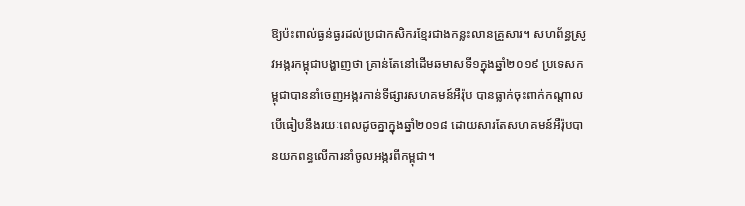ឱ្យប៉ះពាល់ធ្ងន់ធ្ងរដល់ប្រជាកសិករខ្មែរជាងកន្លះលានគ្រួសារ។ សហព័ន្ធស្រូវអង្ករកម្ពុជាបង្ហាញថា គ្រាន់តែនៅដើមឆមាសទី១ក្នុងឆ្នាំ២០១៩ ប្រទេសកម្ពុជាបាននាំចេញអង្ករកាន់ទីផ្សារសហគមន៍អឺរ៉ុប បានធ្លាក់ចុះពាក់កណ្ដាល បើធៀបនឹងរយៈពេលដូចគ្នាក្នុងឆ្នាំ២០១៨ ដោយសារតែសហគមន៍អឺរ៉ុបបានយកពន្ធលើការនាំចូលអង្ករពីកម្ពុជា។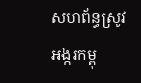សហព័ន្ធស្រូវអង្ករកម្ពុ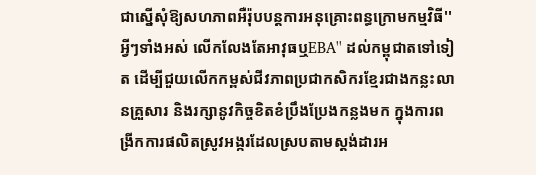ជាស្នើសុំឱ្យសហភាពអឺរ៉ុបបន្តការអនុគ្រោះពន្ធក្រោមកម្មវិធី''អ្វីៗទាំងអស់ លើកលែងតែអាវុធឬEBA'' ដល់កម្ពុជាតទៅទៀត ដើម្បីជួយលើកកម្ពស់ជីវភាពប្រជាកសិករខ្មែរជាងកន្លះលានគ្រួសារ និងរក្សានូវកិច្ចខិតខំប្រឹងប្រែងកន្លងមក ក្នុងការពង្រីកការផលិតស្រូវអង្ករដែលស្របតាមស្តង់ដារអ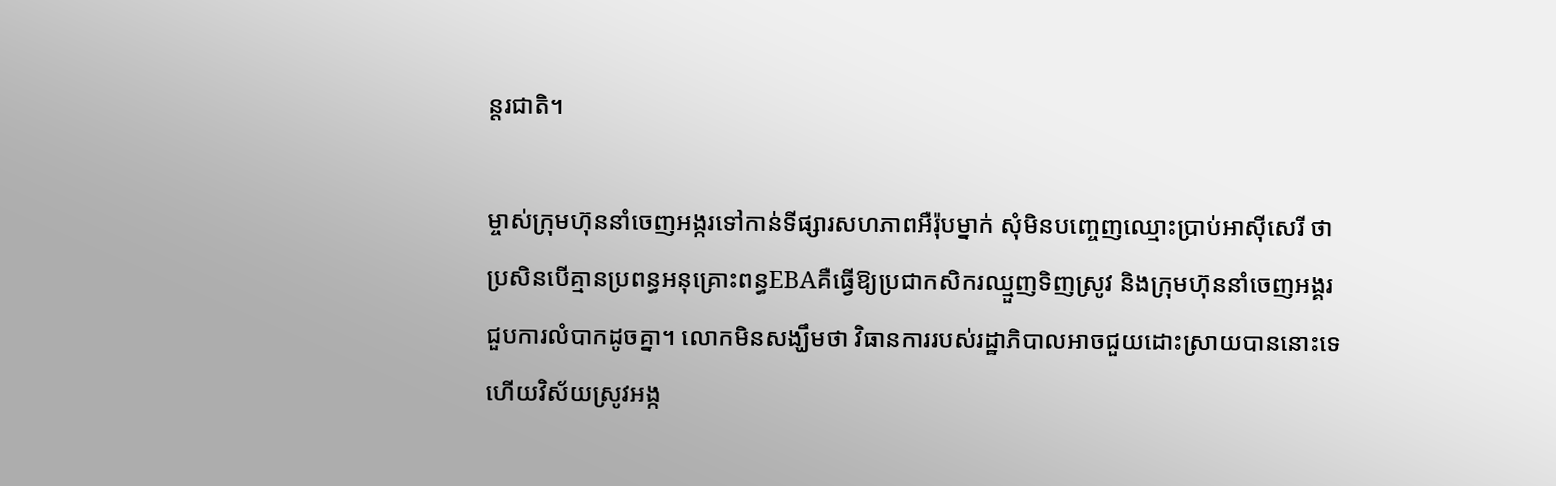ន្តរជាតិ។

ម្ចាស់ក្រុមហ៊ុននាំចេញអង្ករទៅកាន់ទីផ្សារសហភាពអឺរ៉ុបម្នាក់ សុំមិនបញ្ចេញឈ្មោះប្រាប់អាស៊ីសេរី ថា ប្រសិនបើគ្មានប្រពន្ធអនុគ្រោះពន្ធEBAគឺធ្វើឱ្យប្រជាកសិករឈ្មួញទិញស្រូវ និងក្រុមហ៊ុននាំចេញអង្គរ ជួបការលំបាកដូចគ្នា។ លោកមិនសង្ឃឹមថា វិធានការរបស់រដ្ឋាភិបាលអាចជួយដោះស្រាយបាននោះទេ ហើយវិស័យស្រូវអង្ក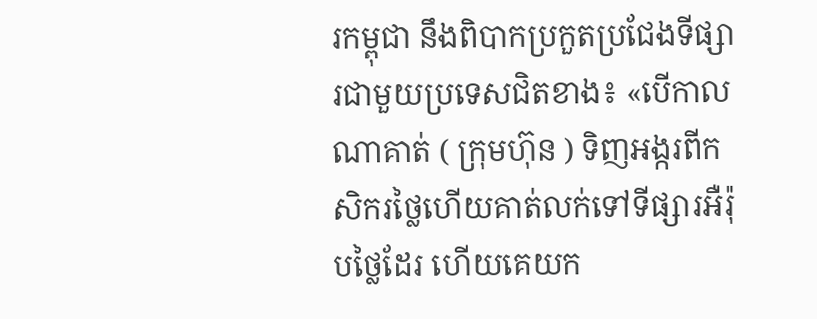រកម្ពុជា នឹងពិបាកប្រកួតប្រជែងទីផ្សារជាមួយប្រទេសជិតខាង៖ «បើកាលណាគាត់ ( ក្រុមហ៊ុន ) ទិញអង្ករពីកសិករថ្លៃហើយគាត់លក់ទៅទីផ្សារអឺរ៉ុបថ្លៃដែរ ហើយគេយក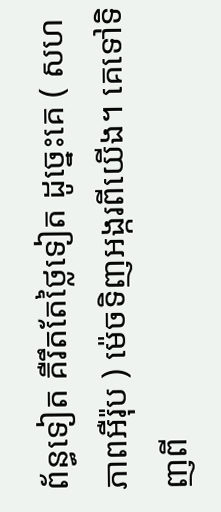ព័ន្ធទៀត គឺរឹតតែថ្លៃទៀត ដូច្នេះគេ ( សហភាពអឺរ៉ុប ) ម៉េចទិញអង្ករពីយើង។ គេទៅទិញពី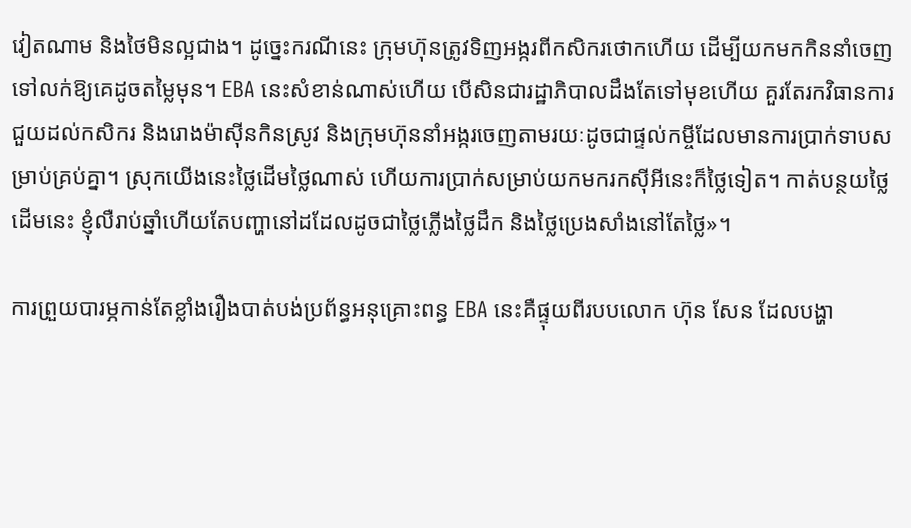វៀតណាម និងថៃមិនល្អជាង។ ដូច្នេះករណីនេះ ក្រុមហ៊ុនត្រូវទិញអង្ករពីកសិករថោកហើយ ដើម្បីយកមកកិននាំចេញទៅលក់ឱ្យគេដូចតម្លៃមុន។ EBA នេះសំខាន់ណាស់ហើយ បើសិនជារដ្ឋាភិបាលដឹងតែទៅមុខហើយ គួរតែរកវិធានការជួយដល់កសិករ និងរោងម៉ាស៊ីនកិនស្រូវ និងក្រុមហ៊ុននាំអង្ករចេញតាមរយៈដូចជាផ្ទល់កម្ចីដែលមានការប្រាក់ទាបសម្រាប់គ្រប់គ្នា។ ស្រុកយើងនេះថ្លៃដើមថ្លៃណាស់ ហើយការប្រាក់សម្រាប់យកមករកស៊ីអីនេះក៏ថ្លៃទៀត។ កាត់បន្ថយថ្លៃដើមនេះ ខ្ញុំលឺរាប់ឆ្នាំហើយតែបញ្ហានៅដដែលដូចជាថ្លៃភ្លើងថ្លៃដឹក និងថ្លៃប្រេងសាំងនៅតែថ្លៃ»។

ការព្រួយបារម្ភកាន់តែខ្លាំងរឿងបាត់បង់ប្រព័ន្ធអនុគ្រោះពន្ធ EBA នេះគឺផ្ទុយពីរបបលោក ហ៊ុន សែន ដែលបង្ហា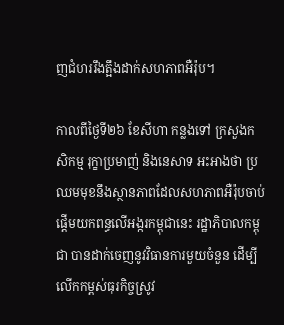ញជំហររឹងត្អឹងដាក់សហភាពអឺរ៉ុប។

កាលពីថ្ងៃទី២៦ ខែសីហា កន្លងទៅ ក្រសួងកសិកម្ម រុក្ខាប្រមាញ់ និងនេសាទ អះអាងថា ប្រឈមមុខនឹងស្ថានភាពដែលសហភាពអឺរ៉ុបចាប់ផ្ដើមយកពន្ធលើអង្ករកម្ពុជានេះ រដ្ឋាភិបាលកម្ពុជា បានដាក់ចេញនូវវិធានការមួយចំនួន ដើម្បីលើកកម្ពស់ធុរកិច្ចស្រូវ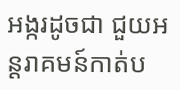អង្ករដូចជា ជួយអន្តរាគមន៍កាត់ប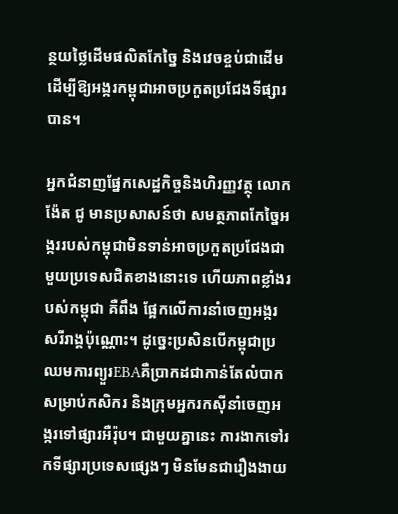ន្ថយថ្លៃដើមផលិតកែច្នៃ និងវេចខ្ចប់ជាដើមដើម្បីឱ្យអង្ករកម្ពុជាអាចប្រកួតប្រជែងទីផ្សារបាន។

អ្នកជំនាញផ្នែកសេដ្ឋកិច្ចនិងហិរញ្ញវត្ថុ លោក ង៉ែត ជូ មានប្រសាសន៍ថា សមត្ថភាពកែច្នៃអង្កររបស់កម្ពុជាមិនទាន់អាចប្រកួតប្រជែងជាមួយប្រទេសជិតខាងនោះទេ ហើយភាពខ្លាំងរបស់កម្ពុជា គឺពឹង ផ្អែកលើការនាំចេញអង្ករសរីរាង្គប៉ុណ្ណោះ។ ដូច្នេះប្រសិនបើកម្ពុជាប្រឈមការព្យួរEBAគឺប្រាកដជាកាន់តែលំបាកសម្រាប់កសិករ និងក្រុមអ្នករកស៊ីនាំចេញអង្ករទៅផ្សារអឺរ៉ុប។ ជាមួយគ្នានេះ ការងាកទៅរកទីផ្សារប្រទេសផ្សេងៗ មិនមែនជារឿងងាយ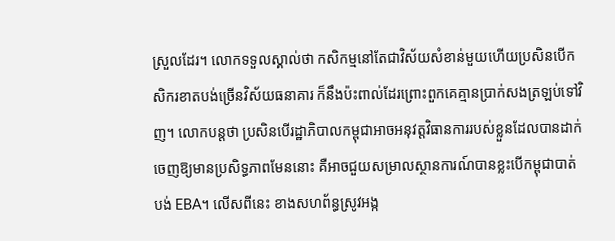ស្រួលដែរ។ លោកទទួលស្គាល់ថា កសិកម្មនៅតែជាវិស័យសំខាន់មួយហើយប្រសិនបើកសិករខាតបង់ច្រើនវិស័យធនាគារ ក៏នឹងប៉ះពាល់ដែរព្រោះពួកគេគ្មានប្រាក់សងត្រឡប់ទៅវិញ។ លោកបន្តថា ប្រសិនបើរដ្ឋាភិបាលកម្ពុជាអាចអនុវត្តវិធានការរបស់ខ្លួនដែលបានដាក់ចេញឱ្យមានប្រសិទ្ធភាពមែននោះ គឺអាចជួយសម្រាលស្ថានការណ៍បានខ្លះបើកម្ពុជាបាត់បង់ EBA។ លើសពីនេះ ខាងសហព័ន្ធស្រូវអង្ក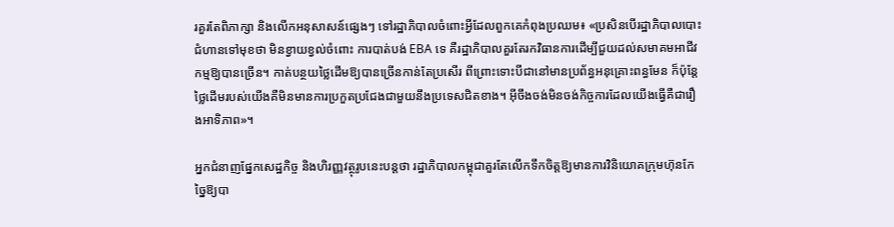រគួរតែពិភាក្សា និងលើកអនុសាសន៍ផ្សេងៗ ទៅរដ្ឋាភិបាលចំពោះអ្វីដែលពួកគេកំពុងប្រឈម៖ «ប្រសិនបើរដ្ឋាភិបាលបោះជំហានទៅមុខថា មិនខ្វាយខ្វល់ចំពោះ ការបាត់បង់ EBA ទេ គឺរដ្ឋាភិបាលគួរតែរកវិធានការដើម្បីជួយដល់សមាគមអាជីវកម្មឱ្យបានច្រើន។ កាត់បន្ថយថ្លៃដើមឱ្យបានច្រើនកាន់តែប្រសើរ ពីព្រោះទោះបីជានៅមានប្រព័ន្ធអនុគ្រោះពន្ធមែន ក៏ប៉ុន្តែថ្លៃដើមរបស់យើងគឺមិនមានការប្រកួតប្រជែងជាមួយនឹងប្រទេសជិតខាង។ អ៊ីចឹងចង់មិនចង់កិច្ចការដែលយើងធ្វើគឺជារឿងអាទិភាព»។

អ្នកជំនាញផ្នែកសេដ្ឋកិច្ច និងហិរញ្ញវត្ថុរូបនេះបន្តថា រដ្ឋាភិបាលកម្ពុជាគួរតែលើកទឹកចិត្តឱ្យមានការវិនិយោគក្រុមហ៊ុនកែច្នៃឱ្យបា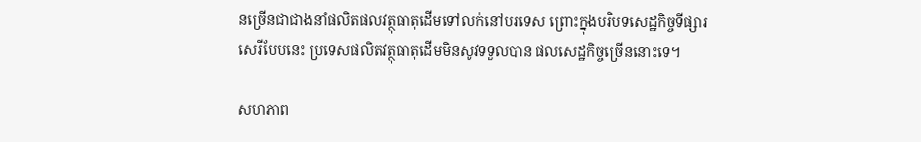នច្រើនជាជាងនាំផលិតផលវត្ថុធាតុដើមទៅលក់នៅបរទេស ព្រោះក្នុងបរិបទសេដ្ឋកិច្ចទីផ្សារសេរីបែបនេះ ប្រទេសផលិតវត្ថុធាតុដើមមិនសូវទទួលបាន ផលសេដ្ឋកិច្ចច្រើននោះទេ។

សហភាព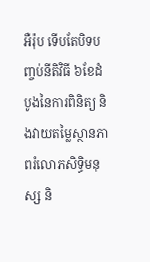អឺរ៉ុប ទើបតែបិទបញ្ចប់នីតិវិធី ៦ខែដំបូងនៃការពិនិត្យ និងវាយតម្លៃស្ថានភាពរំលោភសិទ្ធិមនុស្ស និ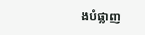ងបំផ្លាញ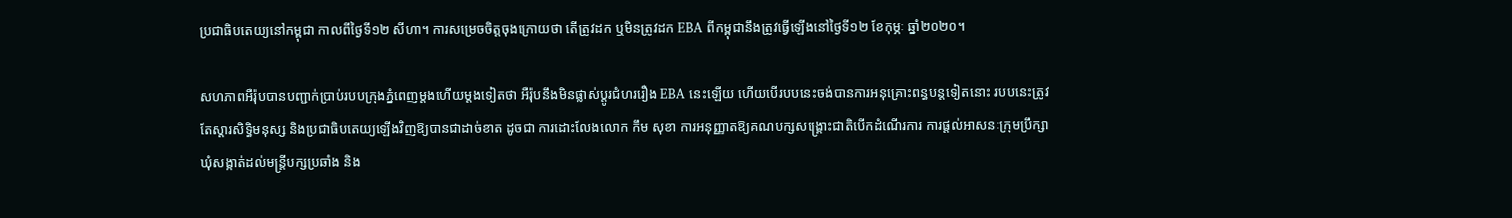ប្រជាធិបតេយ្យនៅកម្ពុជា កាលពីថ្ងៃទី១២ សីហា។ ការសម្រេចចិត្តចុងក្រោយថា តើត្រូវដក ឬមិនត្រូវដក EBA ពីកម្ពុជានឹងត្រូវធ្វើឡើងនៅថ្ងៃទី១២ ខែកុម្ភៈ ឆ្នាំ២០២០។

សហភាពអឺរ៉ុបបានបញ្ជាក់ប្រាប់របបក្រុងភ្នំពេញម្ដងហើយម្ដងទៀតថា អឺរ៉ុបនឹងមិនផ្លាស់ប្ដូរជំហររឿង EBA នេះឡើយ ហើយបើរបបនេះចង់បានការអនុគ្រោះពន្ធបន្តទៀតនោះ របបនេះត្រូវតែស្ដារសិទ្ធិមនុស្ស និងប្រជាធិបតេយ្យឡើងវិញឱ្យបានជាដាច់ខាត ដូចជា ការដោះលែងលោក កឹម សុខា ការអនុញ្ញាតឱ្យគណបក្សសង្គ្រោះជាតិបើកដំណើរការ ការផ្ដល់អាសនៈក្រុមប្រឹក្សាឃុំសង្កាត់ដល់មន្ត្រីបក្សប្រឆាំង និង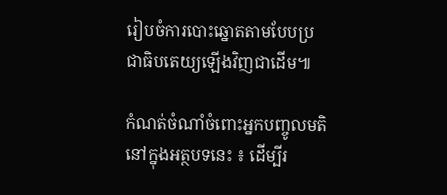រៀបចំការបោះឆ្នោតតាមបែបប្រជាធិបតេយ្យឡើងវិញជាដើម៕

កំណត់ចំណាំចំពោះអ្នកបញ្ចូលមតិនៅក្នុងអត្ថបទនេះ ៖ ដើម្បីរ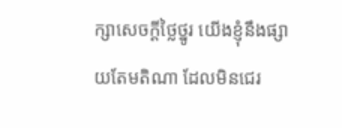ក្សាសេចក្ដីថ្លៃថ្នូរ យើងខ្ញុំនឹងផ្សាយតែមតិណា ដែលមិនជេរ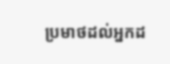ប្រមាថដល់អ្នកដ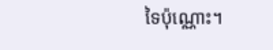ទៃប៉ុណ្ណោះ។